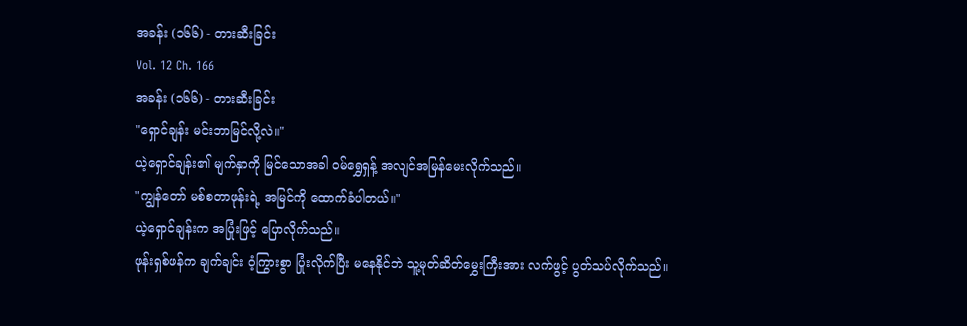အခန်း (၁၆၆) - တားဆီးခြင်း
Vol. 12 Ch. 166
အခန်း (၁၆၆) - တားဆီးခြင်း
"ရှောင်ချန်း မင်းဘာမြင်လို့လဲ။"
ယဲ့ရှောင်ချန်း၏ မျက်နှာကို မြင်သောအခါ ဝမ်ရွှေရှန့် အလျင်အမြန်မေးလိုက်သည်။
"ကျွန်တော် မစ်စတာဖုန်းရဲ့ အမြင်ကို ထောက်ခံပါတယ်။"
ယဲ့ရှောင်ချန်းက အပြုံးဖြင့် ပြောလိုက်သည်။
ဖုန်းရှစ်ဖန်က ချက်ချင်း ဝံ့ကြွားစွာ ပြုံးလိုက်ပြီး မနေနိုင်ဘဲ သူ့မုတ်ဆိတ်မွှေးကြီးအား လက်ဖွင့် ပွတ်သပ်လိုက်သည်။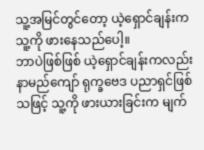သူ့အမြင်တွင်တော့ ယဲ့ရှောင်ချန်းက သူ့ကို ဖားနေသည်ပေါ့။
ဘာပဲဖြစ်ဖြစ် ယဲ့ရှောင်ချန်းကလည်း နာမည်ကျော် ရုက္ခဗေဒ ပညာရှင်ဖြစ်သဖြင့် သူ့ကို ဖားယားခြင်းက မျက်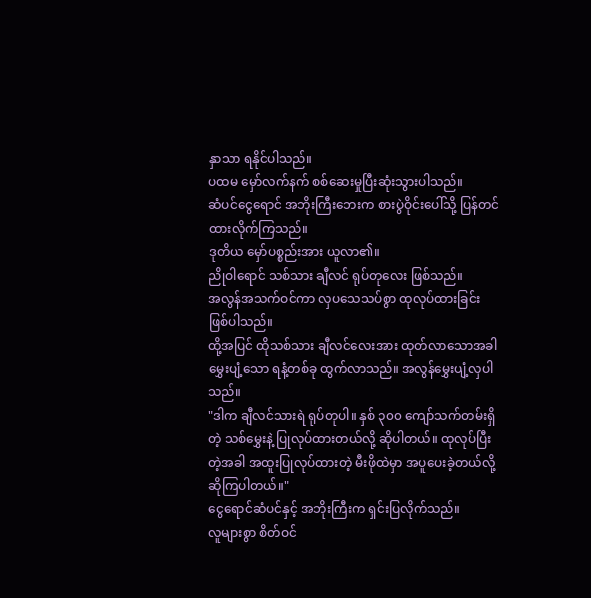နှာသာ ရနိုင်ပါသည်။
ပထမ မှော်လက်နက် စစ်ဆေးမှုပြီးဆုံးသွားပါသည်။
ဆံပင်ငွေရောင် အဘိုးကြီးဘေးက စားပွဲဝိုင်းပေါ်သို့ ပြန်တင်ထားလိုက်ကြသည်။
ဒုတိယ မှော်ပစ္စည်းအား ယူလာ၏။
ညိုဝါရောင် သစ်သား ချီလင် ရုပ်တုလေး ဖြစ်သည်။
အလွန်အသက်ဝင်ကာ လှပသေသပ်စွာ ထုလုပ်ထားခြင်း ဖြစ်ပါသည်။
ထို့အပြင် ထိုသစ်သား ချီလင်လေးအား ထုတ်လာသောအခါ မွှေးပျံ့သော ရနံ့တစ်ခု ထွက်လာသည်။ အလွန်မွှေးပျံ့လှပါသည်။
"ဒါက ချီလင်သားရဲ ရုပ်တုပါ။ နှစ် ၃၀၀ ကျော်သက်တမ်းရှိတဲ့ သစ်မွှေးနဲ့ ပြုလုပ်ထားတယ်လို့ ဆိုပါတယ်။ ထုလုပ်ပြီးတဲ့အခါ အထူးပြုလုပ်ထားတဲ့ မီးဖိုထဲမှာ အပူပေးခဲ့တယ်လို့ဆိုကြပါတယ်။"
ငွေရောင်ဆံပင်နှင့် အဘိုးကြီးက ရှင်းပြလိုက်သည်။
လူများစွာ စိတ်ဝင်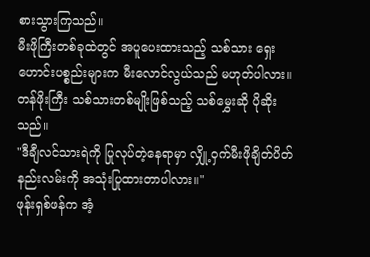စားသွားကြသည်။
မီးဖိုကြီးတစ်ခုထဲတွင် အပူပေးထားသည့် သစ်သား ရှေးဟောင်းပစ္စည်းများက မီးလောင်လွယ်သည် မဟုတ်ပါလား။
တန်ဖိုးကြီး သစ်သားတစ်မျိုးဖြစ်သည့် သစ်မွှေးဆို ပိုဆိုးသည်။
"ဒီချီလင်သားရဲကို ပြုလုပ်တဲ့နေရာမှာ လျှို့ဝှက်မီးဖိုချိတ်ပိတ်နည်းလမ်းကို အသုံးပြုထားတာပါလား။"
ဖုန်းရှစ်ဖန်က အံ့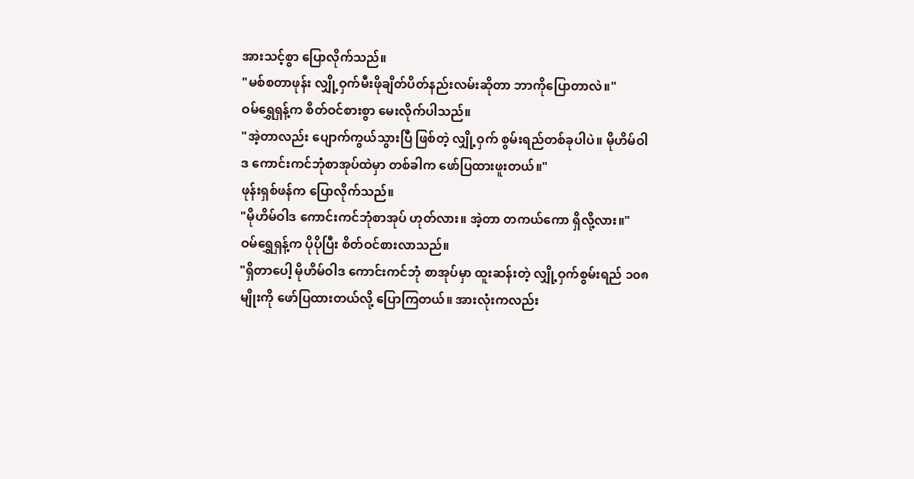အားသင့်စွာ ပြောလိုက်သည်။
"မစ်စတာဖုန်း လျှို့ဝှက်မီးဖိုချိတ်ပိတ်နည်းလမ်းဆိုတာ ဘာကိုပြောတာလဲ။"
ဝမ်ရွှေရှန့်က စိတ်ဝင်စားစွာ မေးလိုက်ပါသည်။
"အဲ့တာလည်း ပျောက်ကွယ်သွားပြီ ဖြစ်တဲ့ လျှို့ဝှက် စွမ်းရည်တစ်ခုပါပဲ။ မိုဟိမ်ဝါဒ ကောင်းကင်ဘုံစာအုပ်ထဲမှာ တစ်ခါက ဖော်ပြထားဖူးတယ်။"
ဖုန်းရှစ်ဖန်က ပြောလိုက်သည်။
"မိုဟိမ်ဝါဒ ကောင်းကင်ဘုံစာအုပ် ဟုတ်လား။ အဲ့တာ တကယ်ကော ရှိလို့လား။"
ဝမ်ရွှေရှန့်က ပိုပိုပြီး စိတ်ဝင်စားလာသည်။
"ရှိတာပေါ့ မိုဟိမ်ဝါဒ ကောင်းကင်ဘုံ စာအုပ်မှာ ထူးဆန်းတဲ့ လျှို့ဝှက်စွမ်းရည် ၁၀၈ မျိုးကို ဖော်ပြထားတယ်လို့ ပြောကြတယ်။ အားလုံးကလည်း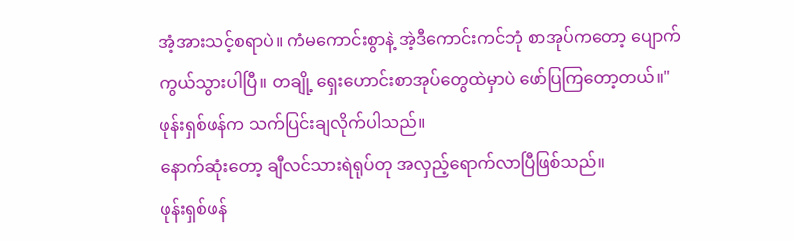အံ့အားသင့်စရာပဲ။ ကံမကောင်းစွာနဲ့ အဲ့ဒီကောင်းကင်ဘုံ စာအုပ်ကတော့ ပျောက်ကွယ်သွားပါပြီ။ တချို့ ရှေးဟောင်းစာအုပ်တွေထဲမှာပဲ ဖော်ပြကြတော့တယ်။"
ဖုန်းရှစ်ဖန်က သက်ပြင်းချလိုက်ပါသည်။
နောက်ဆုံးတော့ ချီလင်သားရဲရုပ်တု အလှည့်ရောက်လာပြီဖြစ်သည်။
ဖုန်းရှစ်ဖန်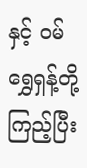နှင့် ဝမ်ရွှေရှန့်တို့ ကြည့်ပြီး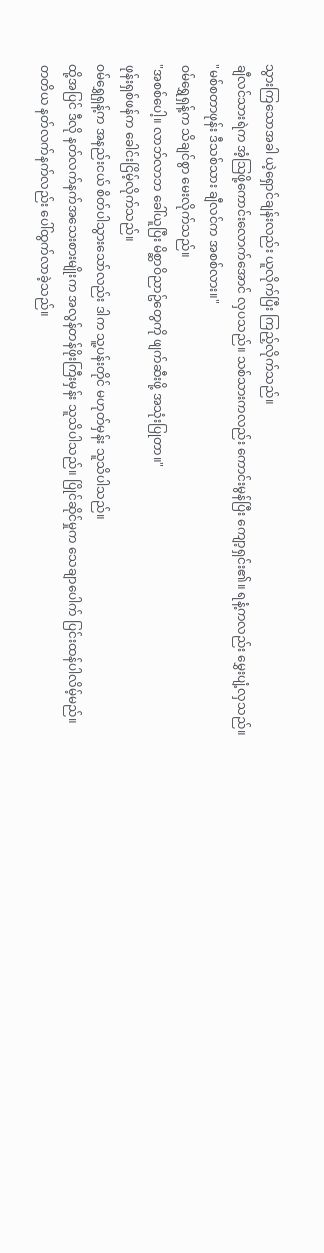သွားကြသောအခါ ယဲ့ရှောင်ချန်းလည်း ယူလိုက်ပြီး ကြည့်လိုက်သည်။
ချီလင်သားရဲက အံ့သြဖို့ကောင်းလောက်အောင် လှပသည်။ သစ်သားကလည်း ကောင်းမွန်ပြီး ကျော့ရှင်း၏။ ရနံ့ကလည်း မွှေးပျံ့လှသည်။
"မစ်စတာဖုန်း ဒီသစ်သား ချီလင်က အစစ်လား။"
ဝမ်ရွှေရှန့်က သိချင်စွာ မေးလိုက်သည်။
"အစစ်ပေါ့။ လာဘ်လာဘ ခေါ်ယူပြီး မိစ္ဆာဝိညာဥ်တွေကို ဖျက်ဆီးဖို့ အသုံးပြုတာ။"
ဖုန်းရှစ်ဖန်က ခေါင်းငြိမ့်လိုက်သည်။
ဝမ်ရွှေရှန့်က အနည်းငယ် စိတ်ပါသွားသော်လည်း ဒါက သူ့ပန်းတိုင် မဟုတ်မှန်း သူသိပါသည်။
ထို့အပြင် ဒီလို နတ်လက်နက်အသေးစားမျိုးက အလွန်တန်ဖိုးကြီးမှန်း သူသိပါသည်။ ပြိုင်ဆိုင်မှုက သေချာပေါက် ပြင်းထန်ပါလိမ့်မည်။
တတိယ နတ်လက်နက်လည်း ပေါ်ထွက်လာခဲ့သည်။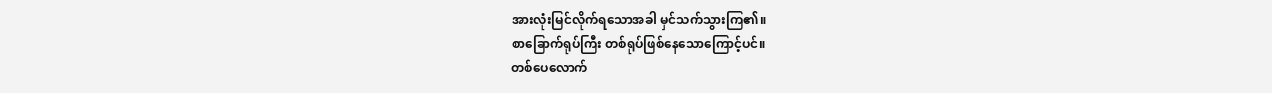အားလုံးမြင်လိုက်ရသောအခါ မှင်သက်သွားကြ၏။
စာခြောက်ရုပ်ကြီး တစ်ရုပ်ဖြစ်နေသောကြောင့်ပင်။
တစ်ပေလောက်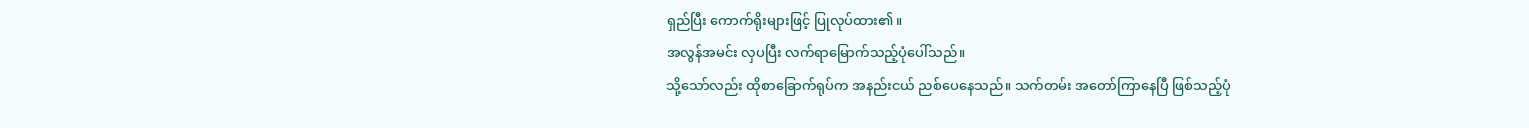ရှည်ပြီး ကောက်ရိုးများဖြင့် ပြုလုပ်ထား၏။
အလွန်အမင်း လှပပြီး လက်ရာမြောက်သည့်ပုံပေါ်သည်။
သို့သော်လည်း ထိုစာခြောက်ရုပ်က အနည်းငယ် ညစ်ပေနေသည်။ သက်တမ်း အတော်ကြာနေပြီ ဖြစ်သည့်ပုံ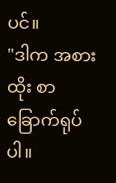ပင်။
"ဒါက အစားထိုး စာခြောက်ရုပ်ပါ။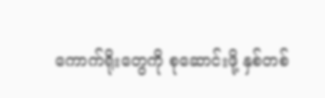ကောက်ရိုးတွေကို စုဆောင်းဖို့ နှစ်တစ်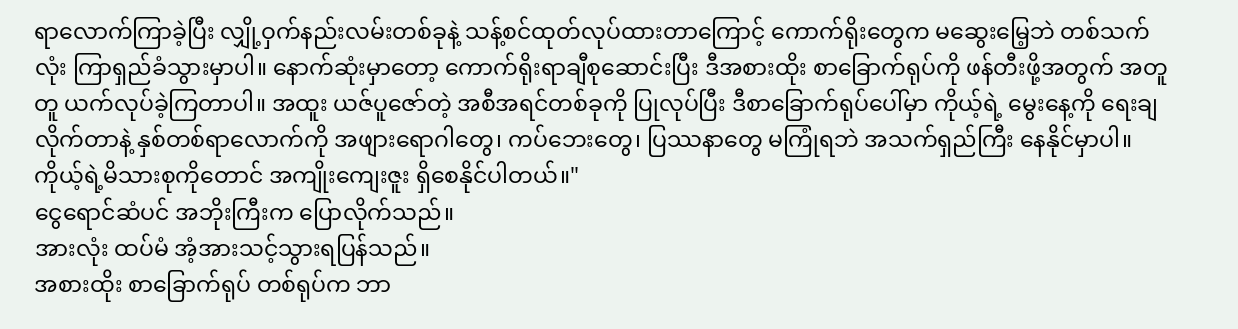ရာလောက်ကြာခဲ့ပြီး လျှို့ဝှက်နည်းလမ်းတစ်ခုနဲ့ သန့်စင်ထုတ်လုပ်ထားတာကြောင့် ကောက်ရိုးတွေက မဆွေးမြေ့ဘဲ တစ်သက်လုံး ကြာရှည်ခံသွားမှာပါ။ နောက်ဆုံးမှာတော့ ကောက်ရိုးရာချီစုဆောင်းပြီး ဒီအစားထိုး စာခြောက်ရုပ်ကို ဖန်တီးဖို့အတွက် အတူတူ ယက်လုပ်ခဲ့ကြတာပါ။ အထူး ယဇ်ပူဇော်တဲ့ အစီအရင်တစ်ခုကို ပြုလုပ်ပြီး ဒီစာခြောက်ရုပ်ပေါ်မှာ ကိုယ့်ရဲ့ မွေးနေ့ကို ရေးချလိုက်တာနဲ့ နှစ်တစ်ရာလောက်ကို အဖျားရောဂါတွေ၊ ကပ်ဘေးတွေ၊ ပြဿနာတွေ မကြုံရဘဲ အသက်ရှည်ကြီး နေနိုင်မှာပါ။ ကိုယ့်ရဲ့မိသားစုကိုတောင် အကျိုးကျေးဇူး ရှိစေနိုင်ပါတယ်။"
ငွေရောင်ဆံပင် အဘိုးကြီးက ပြောလိုက်သည်။
အားလုံး ထပ်မံ အံ့အားသင့်သွားရပြန်သည်။
အစားထိုး စာခြောက်ရုပ် တစ်ရုပ်က ဘာ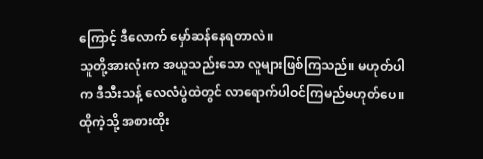ကြောင့် ဒီလောက် မှော်ဆန်နေရတာလဲ။
သူတို့အားလုံးက အယူသည်းသော လူများဖြစ်ကြသည်။ မဟုတ်ပါက ဒီသီးသန့် လေလံပွဲထဲတွင် လာရောက်ပါဝင်ကြမည်မဟုတ်ပေ။
ထိုကဲ့သို့ အစားထိုး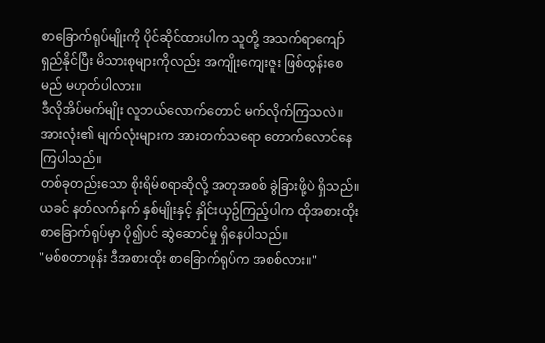စာခြောက်ရုပ်မျိုးကို ပိုင်ဆိုင်ထားပါက သူတို့ အသက်ရာကျော် ရှည်နိုင်ပြီး မိသားစုများကိုလည်း အကျိုးကျေးဇူး ဖြစ်ထွန်းစေမည် မဟုတ်ပါလား။
ဒီလိုအိပ်မက်မျိုး လူဘယ်လောက်တောင် မက်လိုက်ကြသလဲ။
အားလုံး၏ မျက်လုံးများက အားတက်သရော တောက်လောင်နေကြပါသည်။
တစ်ခုတည်းသော စိုးရိမ်စရာဆိုလို့ အတုအစစ် ခွဲခြားဖို့ပဲ ရှိသည်။
ယခင် နတ်လက်နက် နှစ်မျိုးနှင့် နှိုင်းယှဥ်ကြည့်ပါက ထိုအစားထိုး စာခြောက်ရုပ်မှာ ပို၍ပင် ဆွဲဆောင်မှု ရှိနေပါသည်။
"မစ်စတာဖုန်း ဒီအစားထိုး စာခြောက်ရုပ်က အစစ်လား။"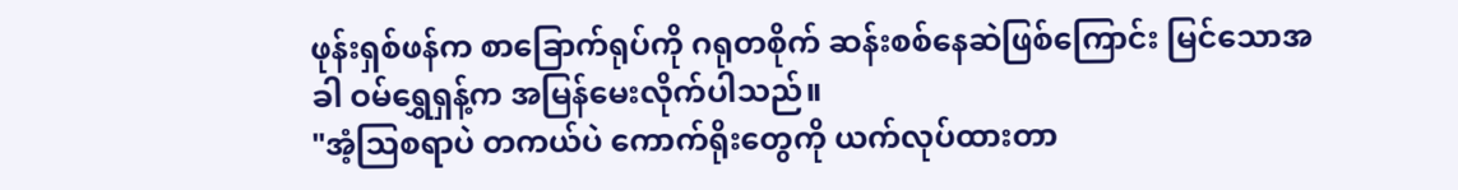ဖုန်းရှစ်ဖန်က စာခြောက်ရုပ်ကို ဂရုတစိုက် ဆန်းစစ်နေဆဲဖြစ်ကြောင်း မြင်သောအခါ ဝမ်ရွှေရှန့်က အမြန်မေးလိုက်ပါသည်။
"အံ့သြစရာပဲ တကယ်ပဲ ကောက်ရိုးတွေကို ယက်လုပ်ထားတာ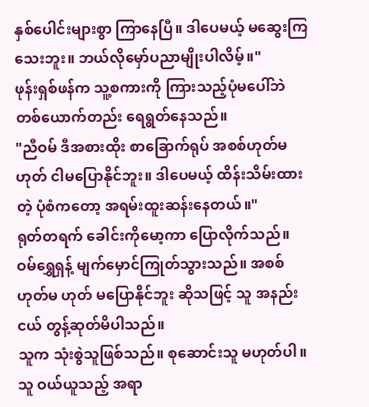နှစ်ပေါင်းများစွာ ကြာနေပြီ။ ဒါပေမယ့် မဆွေးကြသေးဘူး။ ဘယ်လိုမှော်ပညာမျိုးပါလိမ့်။"
ဖုန်းရှစ်ဖန်က သူ့စကားကို ကြားသည့်ပုံမပေါ်ဘဲ တစ်ယောက်တည်း ရေရွတ်နေသည်။
"ညီဝမ် ဒီအစားထိုး စာခြောက်ရုပ် အစစ်ဟုတ်မဟုတ် ငါမပြောနိုင်ဘူး။ ဒါပေမယ့် ထိန်းသိမ်းထားတဲ့ ပုံစံကတော့ အရမ်းထူးဆန်းနေတယ်။"
ရုတ်တရက် ခေါင်းကိုမော့ကာ ပြောလိုက်သည်။
ဝမ်ရွှေရှန့် မျက်မှောင်ကြုတ်သွားသည်။ အစစ် ဟုတ်မ ဟုတ် မပြောနိုင်ဘူး ဆိုသဖြင့် သူ အနည်းငယ် တွန့်ဆုတ်မိပါသည်။
သူက သုံးစွဲသူဖြစ်သည်။ စုဆောင်းသူ မဟုတ်ပါ။ သူ ဝယ်ယူသည့် အရာ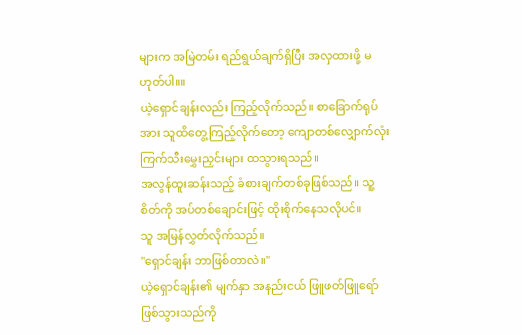များက အမြဲတမ်း ရည်ရွယ်ချက်ရှိပြီး အလှထားဖို့ မဟုတ်ပါ။။
ယဲ့ရှောင်ချန်းလည်း ကြည့်လိုက်သည်။ စာခြောက်ရုပ်အား သူထိတွေ့ကြည့်လိုက်တော့ ကျောတစ်လျှောက်လုံး ကြက်သီးမွှေးညှင်းများ ထသွားရသည်။
အလွန်ထူးဆန်းသည့် ခံစားချက်တစ်ခုဖြစ်သည်။ သူ့စိတ်ကို အပ်တစ်ချောင်းဖြင့် ထိုးစိုက်နေသလိုပင်။
သူ အမြန်လွှတ်လိုက်သည်။
"ရှောင်ချန်း ဘာဖြစ်တာလဲ။"
ယဲ့ရှောင်ချန်း၏ မျက်နှာ အနည်းငယ် ဖြူဖတ်ဖြူရော် ဖြစ်သွားသည်ကို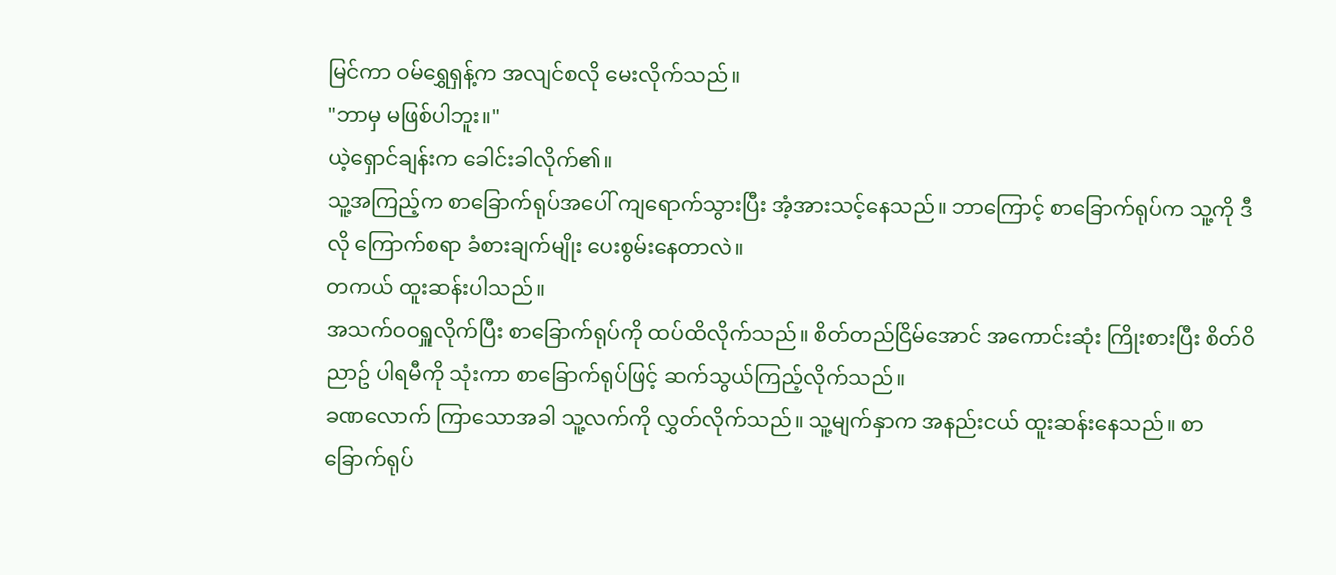မြင်ကာ ဝမ်ရွှေရှန့်က အလျင်စလို မေးလိုက်သည်။
"ဘာမှ မဖြစ်ပါဘူး။"
ယဲ့ရှောင်ချန်းက ခေါင်းခါလိုက်၏။
သူ့အကြည့်က စာခြောက်ရုပ်အပေါ် ကျရောက်သွားပြီး အံ့အားသင့်နေသည်။ ဘာကြောင့် စာခြောက်ရုပ်က သူ့ကို ဒီလို ကြောက်စရာ ခံစားချက်မျိုး ပေးစွမ်းနေတာလဲ။
တကယ် ထူးဆန်းပါသည်။
အသက်ဝဝရှူလိုက်ပြီး စာခြောက်ရုပ်ကို ထပ်ထိလိုက်သည်။ စိတ်တည်ငြိမ်အောင် အကောင်းဆုံး ကြိုးစားပြီး စိတ်ဝိညာဥ် ပါရမီကို သုံးကာ စာခြောက်ရုပ်ဖြင့် ဆက်သွယ်ကြည့်လိုက်သည်။
ခဏလောက် ကြာသောအခါ သူ့လက်ကို လွှတ်လိုက်သည်။ သူ့မျက်နှာက အနည်းငယ် ထူးဆန်းနေသည်။ စာခြောက်ရုပ်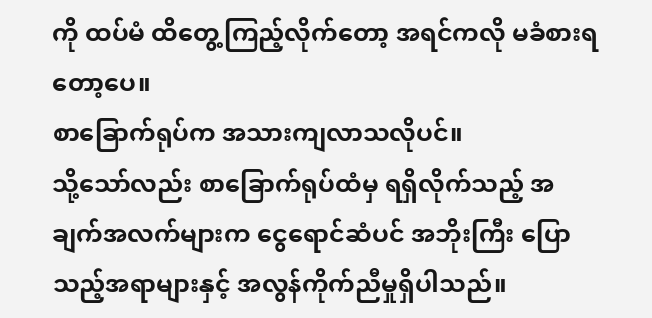ကို ထပ်မံ ထိတွေ့ကြည့်လိုက်တော့ အရင်ကလို မခံစားရတော့ပေ။
စာခြောက်ရုပ်က အသားကျလာသလိုပင်။
သို့သော်လည်း စာခြောက်ရုပ်ထံမှ ရရှိလိုက်သည့် အချက်အလက်များက ငွေရောင်ဆံပင် အဘိုးကြီး ပြောသည့်အရာများနှင့် အလွန်ကိုက်ညီမှုရှိပါသည်။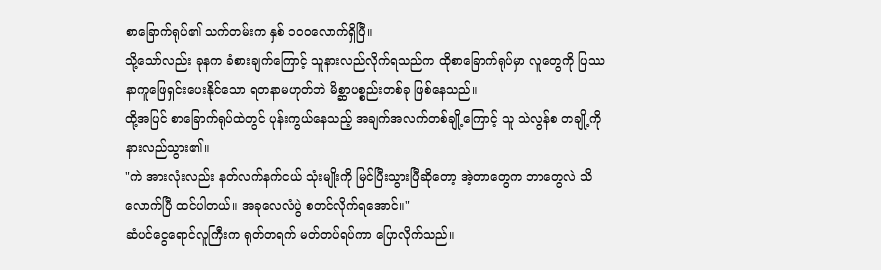စာခြောက်ရုပ်၏ သက်တမ်းက နှစ် ၁၀၀လောက်ရှိပြီ။
သို့သော်လည်း ခုနက ခံစားချက်ကြောင့် သူနားလည်လိုက်ရသည်က ထိုစာခြောက်ရုပ်မှာ လူတွေကို ပြဿနာကူဖြေရှင်းပေးနိုင်သော ရတနာမဟုတ်ဘဲ မိစ္ဆာပစ္စည်းတစ်ခု ဖြစ်နေသည်။
ထို့အပြင် စာခြောက်ရုပ်ထဲတွင် ပုန်းကွယ်နေသည့် အချက်အလက်တစ်ချို့ကြောင့် သူ သဲလွန်စ တချို့ကို နားလည်သွား၏။
"ကဲ အားလုံးလည်း နတ်လက်နက်ငယ် သုံးမျိုးကို မြင်ပြီးသွားပြီဆိုတော့ အဲ့တာတွေက ဘာတွေလဲ သိလောက်ပြီ ထင်ပါတယ်။ အခုလေလံပွဲ စတင်လိုက်ရအောင်။"
ဆံပင်ငွေရောင်လူကြီးက ရုတ်တရက် မတ်တပ်ရပ်ကာ ပြောလိုက်သည်။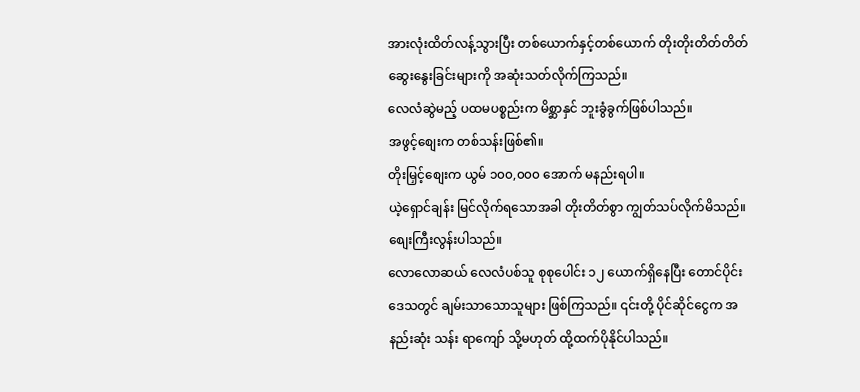အားလုံးထိတ်လန့်သွားပြီး တစ်ယောက်နှင့်တစ်ယောက် တိုးတိုးတိတ်တိတ် ဆွေးနွေးခြင်းများကို အဆုံးသတ်လိုက်ကြသည်။
လေလံဆွဲမည့် ပထမပစ္စည်းက မိစ္ဆာနှင် ဘူးခွံခွက်ဖြစ်ပါသည်။
အဖွင့်စျေးက တစ်သန်းဖြစ်၏။
တိုးမြှင့်စျေးက ယွမ် ၁၀၀,၀၀၀ အောက် မနည်းရပါ။
ယဲ့ရှောင်ချန်း မြင်လိုက်ရသောအခါ တိုးတိတ်စွာ ကျွတ်သပ်လိုက်မိသည်။ စျေးကြီးလွန်းပါသည်။
လောလောဆယ် လေလံပစ်သူ စုစုပေါင်း ၁၂ ယောက်ရှိနေပြီး တောင်ပိုင်းဒေသတွင် ချမ်းသာသောသူများ ဖြစ်ကြသည်။ ၎င်းတို့ ပိုင်ဆိုင်ငွေက အနည်းဆုံး သန်း ရာကျော် သို့မဟုတ် ထို့ထက်ပိုနိုင်ပါသည်။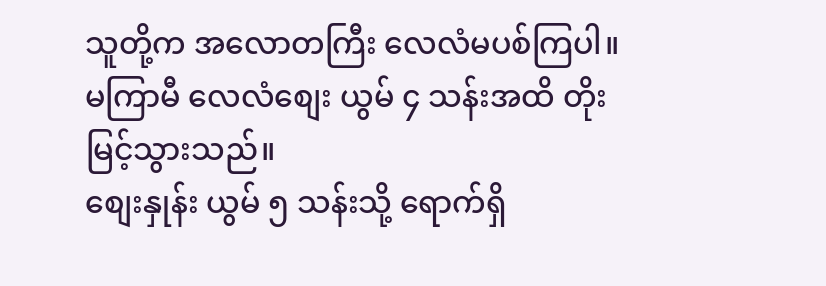သူတို့က အလောတကြီး လေလံမပစ်ကြပါ။ မကြာမီ လေလံစျေး ယွမ် ၄ သန်းအထိ တိုးမြင့်သွားသည်။
စျေးနှုန်း ယွမ် ၅ သန်းသို့ ရောက်ရှိ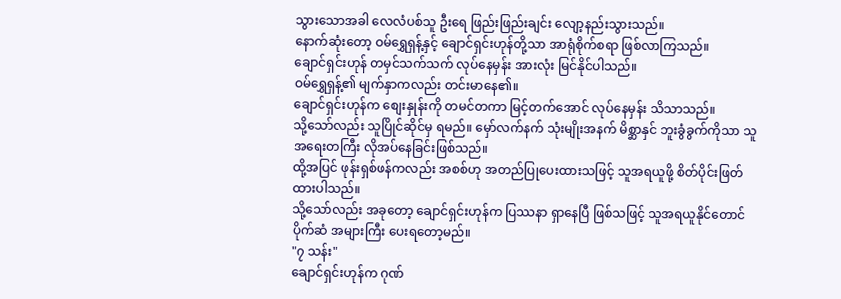သွားသောအခါ လေလံပစ်သူ ဦးရေ ဖြည်းဖြည်းချင်း လျော့နည်းသွားသည်။
နောက်ဆုံးတော့ ဝမ်ရွှေရှန့်နှင့် ချောင်ရှင်းဟုန်တို့သာ အာရုံစိုက်စရာ ဖြစ်လာကြသည်။
ချောင်ရှင်းဟုန် တမှင်သက်သက် လုပ်နေမှန်း အားလုံး မြင်နိုင်ပါသည်။
ဝမ်ရွှေရှန့်၏ မျက်နှာကလည်း တင်းမာနေ၏။
ချောင်ရှင်းဟုန်က စျေးနှုန်းကို တမင်တကာ မြင့်တက်အောင် လုပ်နေမှန်း သိသာသည်။
သို့သော်လည်း သူပြိုင်ဆိုင်မှ ရမည်။ မှော်လက်နက် သုံးမျိုးအနက် မိစ္ဆာနှင် ဘူးခွံခွက်ကိုသာ သူအရေးတကြီး လိုအပ်နေခြင်းဖြစ်သည်။
ထို့အပြင် ဖုန်းရှစ်ဖန်ကလည်း အစစ်ဟု အတည်ပြုပေးထားသဖြင့် သူအရယူဖို့ စိတ်ပိုင်းဖြတ်ထားပါသည်။
သို့သော်လည်း အခုတော့ ချောင်ရှင်းဟုန်က ပြဿနာ ရှာနေပြီ ဖြစ်သဖြင့် သူအရယူနိုင်တောင် ပိုက်ဆံ အများကြီး ပေးရတော့မည်။
"၇ သန်း"
ချောင်ရှင်းဟုန်က ဂုဏ်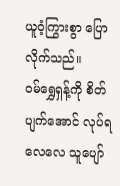ယူဝံ့ကြွားစွာ ပြောလိုက်သည်။
ဝမ်ရွှေရှန့်ကို စိတ်ပျက်အောင် လုပ်ရလေလေ သူပျော်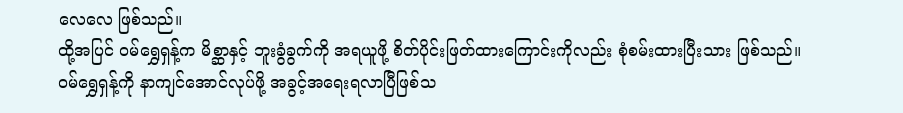လေလေ ဖြစ်သည်။
ထို့အပြင် ဝမ်ရွှေရှန့်က မိစ္ဆာနှင့် ဘူးခွံခွက်ကို အရယူဖို့ စိတ်ပိုင်းဖြတ်ထားကြောင်းကိုလည်း စုံစမ်းထားပြီးသား ဖြစ်သည်။
ဝမ်ရွှေရှန့်ကို နာကျင်အောင်လုပ်ဖို့ အခွင့်အရေးရလာပြီဖြစ်သ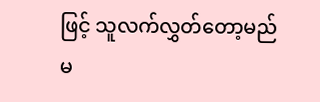ဖြင့် သူလက်လွှတ်တော့မည်မ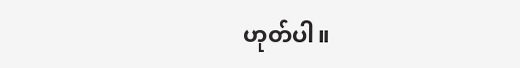ဟုတ်ပါ။